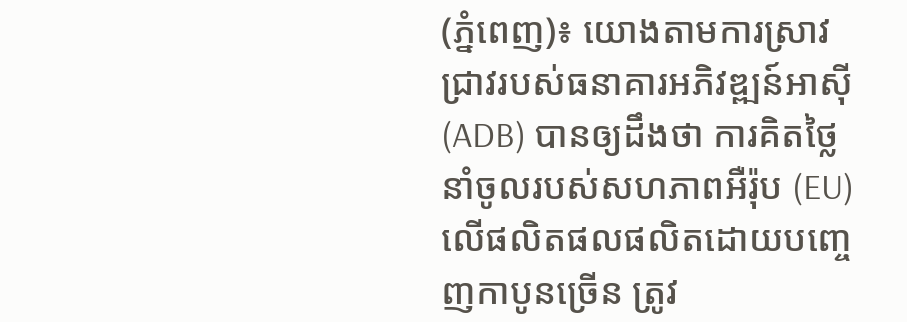(ភ្នំពេញ)៖ យោងតាមការស្រាវជ្រាវរបស់ធនាគារអភិវឌ្ឍន៍អាស៊ី (ADB) បានឲ្យដឹងថា ការគិតថ្លៃនាំចូលរបស់សហភាពអឺរ៉ុប (EU) លើផលិតផលផលិតដោយបញ្ចេញកាបូនច្រើន ត្រូវ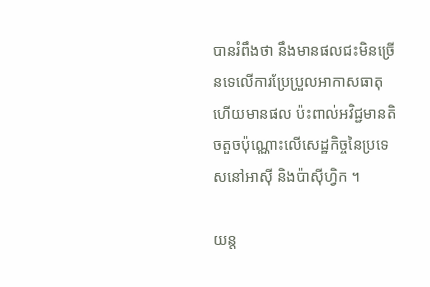បានរំពឹងថា នឹងមានផលជះមិនច្រើនទេលើការប្រែប្រួលអាកាសធាតុ ហើយមានផល ប៉ះពាល់អវិជ្ជមានតិចតួចប៉ុណ្ណោះលើសេដ្ឋកិច្ចនៃប្រទេសនៅអាស៊ី និងប៉ាស៊ីហ្វិក ។

យន្ត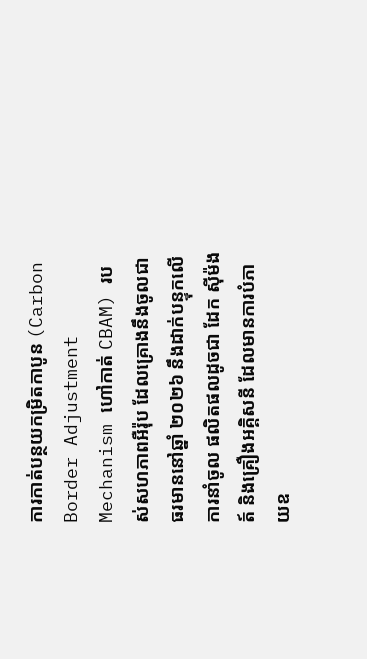ការកាត់បន្ថយកម្រិតកាបូន (Carbon Border Adjustment Mechanism ហៅកាត់ CBAM) របស់សហភាពអឺរ៉ុប ដែលគ្រោងនឹងចូលជាធរមាននៅឆ្នាំ ២០២៦ នឹងដាក់បន្ទុកលើការនាំចូល ផលិតផលដូចជា ដែក ស៊ីម៉ងត៍ និងគ្រឿងអគ្គិសនី ដែលមានការបំភាយឧ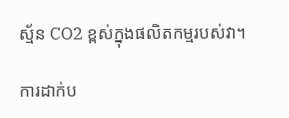ស្ម័ន CO2 ខ្ពស់ក្នុងផលិតកម្មរបស់វា។

ការដាក់ប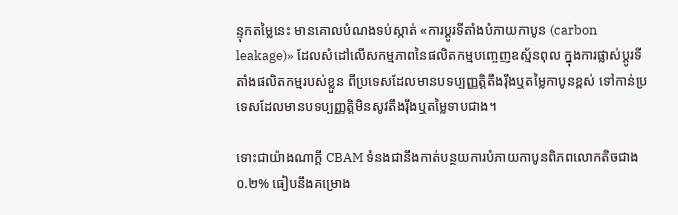ន្ទុកតម្លៃនេះ មានគោលបំណងទប់ស្កាត់ «ការប្តូរទីតាំងបំភាយកាបូន (carbon leakage)» ដែលសំដៅលើសកម្មភាពនៃផលិតកម្មបញ្ចេញឧស្ម័នពុល ក្នុងការផ្លាស់ប្តូរទីតាំងផលិតកម្មរបស់ខ្លួន ពីប្រទេសដែលមានបទប្បញ្ញត្តិតឹងរ៉ឹងឬតម្លៃកាបូនខ្ពស់ ទៅកាន់ប្រទេសដែលមានបទប្បញ្ញត្តិមិនសូវតឹងរ៉ឹងឬតម្លៃទាបជាង។

ទោះជាយ៉ាងណាក្តី CBAM ទំនងជានឹងកាត់បន្ថយការបំភាយកាបូនពិភពលោកតិចជាង ០.២% ធៀបនឹងគម្រោង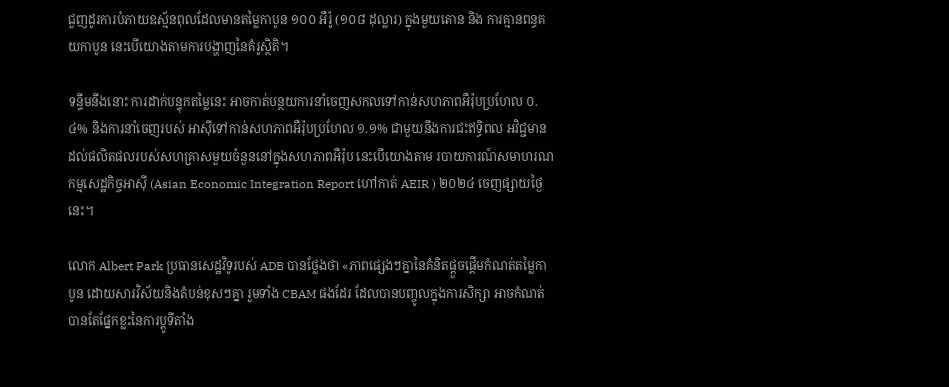ជួញដូរការបំភាយឧស្ម័នពុលដែលមានតម្លៃកាបូន ១០០ អឺរ៉ូ (១០៨ ដុល្លារ) ក្នុងមួយតោន និង ការគ្មានពន្ធគយកាបូន នេះបើយោងតាមការបង្ហាញនៃគំរូស្ថិតិ។

ទន្ទឹមនឹងនោះ ការដាក់បន្ទុកតម្លៃនេះ អាចកាត់បន្ថយការនាំចេញសកលទៅកាន់សហភាពអឺរ៉ុបប្រហែល ០.៤% និងការនាំចេញរបស់ អាស៊ីទៅកាន់សហភាពអឺរ៉ុបប្រហែល ១.១% ជាមួយនឹងការជះឥទ្ធិពល អវិជ្ជមាន ដល់ផលិតផលរបស់សហគ្រាសមួយចំនួននៅក្នុងសហភាពអឺរ៉ុប នេះបើយោងតាម របាយការណ៍សមាហរណកម្មសេដ្ឋកិច្ចអាស៊ី (Asian Economic Integration Report ហៅកាត់ AEIR ) ២០២៤ ចេញផ្សាយថ្ងៃនេះ។

លោក Albert Park ប្រធានសេដ្ឋវិទូរបស់ ADB បានថ្លែងថា «ភាពផ្សេងៗគ្នានៃគំនិតផ្តួចផ្តើមកំណត់តម្លៃកាបូន ដោយសារវិស័យនិងតំបន់ខុសៗគ្នា រួមទាំង CBAM ផងដែរ ដែលបានបញ្ចូលក្នុងការសិក្សា អាចកំណត់បានតែផ្នែកខ្លះនៃការប្តូទីតាំង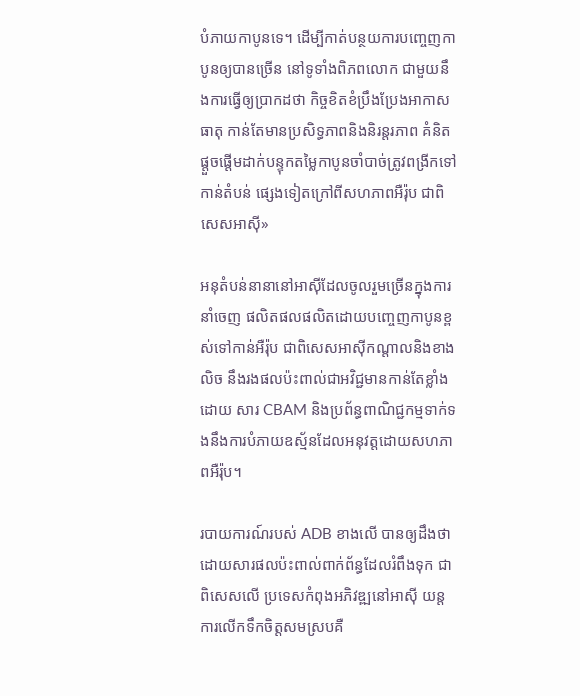បំភាយកាបូនទេ។ ដើម្បីកាត់បន្ថយការបញ្ចេញកាបូនឲ្យបានច្រើន នៅទូទាំងពិភពលោក ជាមួយនឹងការធ្វើឲ្យប្រាកដថា កិច្ចខិតខំប្រឹងប្រែងអាកាសធាតុ កាន់តែមានប្រសិទ្ធភាពនិងនិរន្តរភាព គំនិតផ្តួចផ្តើមដាក់បន្ទុកតម្លៃកាបូនចាំបាច់ត្រូវពង្រីកទៅកាន់តំបន់ ផ្សេងទៀតក្រៅពីសហភាពអឺរ៉ុប ជាពិសេសអាស៊ី»

អនុតំបន់នានានៅអាស៊ីដែលចូលរួមច្រើនក្នុងការនាំចេញ ផលិតផលផលិតដោយបញ្ចេញកាបូនខ្ពស់ទៅកាន់អឺរ៉ុប ជាពិសេសអាស៊ីកណ្តាលនិងខាងលិច នឹងរងផលប៉ះពាល់ជាអវិជ្ជមានកាន់តែខ្លាំងដោយ សារ CBAM និងប្រព័ន្ធពាណិជ្ជកម្មទាក់ទងនឹងការបំភាយឧស្ម័នដែលអនុវត្តដោយសហភាពអឺរ៉ុប។

របាយការណ៍របស់ ADB ខាងលើ បានឲ្យដឹងថា ដោយសារផលប៉ះពាល់ពាក់ព័ន្ធដែលរំពឹងទុក ជាពិសេសលើ ប្រទេសកំពុងអភិវឌ្ឍនៅអាស៊ី យន្តការលើកទឹកចិត្តសមស្របគឺ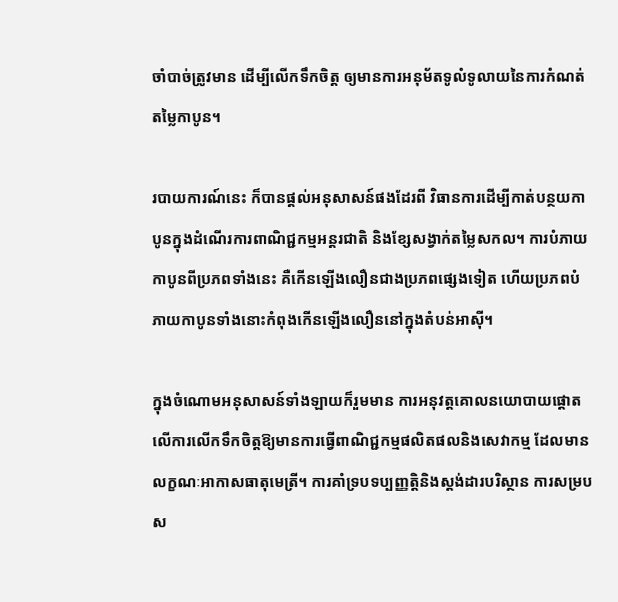ចាំបាច់ត្រូវមាន ដើម្បីលើកទឹកចិត្ត ឲ្យមានការអនុម័តទូលំទូលាយនៃការកំណត់តម្លៃកាបូន។

របាយការណ៍នេះ ក៏បានផ្តល់អនុសាសន៍ផងដែរពី វិធានការដើម្បីកាត់បន្ថយកាបូនក្នុងដំណើរការពាណិជ្ជកម្មអន្តរជាតិ និងខ្សែសង្វាក់តម្លៃសកល។ ការបំភាយកាបូនពីប្រភពទាំងនេះ គឺកើនឡើងលឿនជាងប្រភពផ្សេងទៀត ហើយប្រភពបំភាយកាបូនទាំងនោះកំពុងកើនឡើងលឿននៅក្នុងតំបន់អាស៊ី។

ក្នុងចំណោមអនុសាសន៍ទាំងឡាយក៏រួមមាន ការអនុវត្តគោលនយោបាយផ្តោតលើការលើកទឹកចិត្តឱ្យមានការធ្វើពាណិជ្ជកម្មផលិតផលនិងសេវាកម្ម ដែលមានលក្ខណៈអាកាសធាតុមេត្រី។ ការគាំទ្របទប្បញ្ញត្តិនិងស្តង់ដារបរិស្ថាន ការសម្របស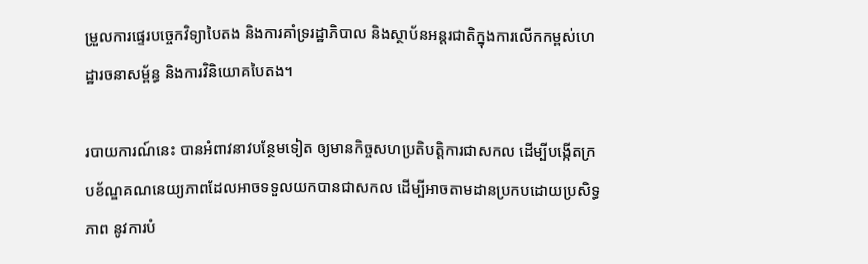ម្រួលការផ្ទេរបច្ចេកវិទ្យាបៃតង និងការគាំទ្ររដ្ឋាភិបាល និងស្ថាប័នអន្តរជាតិក្នុងការលើកកម្ពស់ហេដ្ឋារចនាសម្ព័ន្ធ និងការវិនិយោគបៃតង។

របាយការណ៍នេះ បានអំពាវនាវបន្ថែមទៀត ឲ្យមានកិច្ចសហប្រតិបត្តិការជាសកល ដើម្បីបង្កើតក្របខ័ណ្ឌគណនេយ្យភាពដែលអាចទទួលយកបានជាសកល ដើម្បីអាចតាមដានប្រកបដោយប្រសិទ្ធភាព នូវការបំ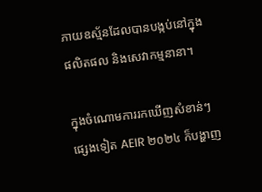ភាយឧស្ម័នដែលបានបង្កប់នៅក្នុងផលិតផល និងសេវាកម្មនានា។

ក្នុងចំណោមការរកឃើញសំខាន់ៗផ្សេងទៀត AEIR ២០២៤ ក៏បង្ហាញ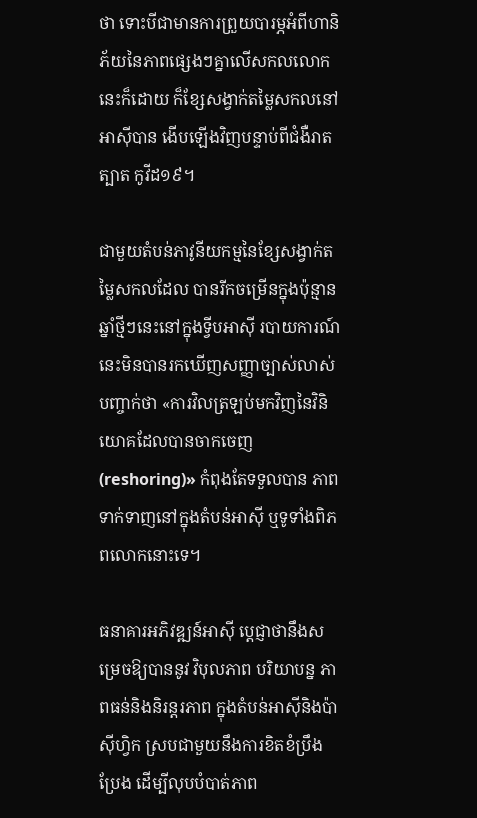ថា ទោះបីជាមានការព្រួយបារម្ភអំពីហានិភ័យនៃភាពផ្សេងៗគ្នាលើសកលលោកនេះក៏ដោយ ក៏ខ្សែសង្វាក់តម្លៃសកលនៅអាស៊ីបាន ងើបឡើងវិញបន្ទាប់ពីជំងឺរាតត្បាត កូវីដ១៩។

ជាមួយតំបន់ភាវូនីយកម្មនៃខ្សែសង្វាក់តម្លៃសកលដែល បានរីកចម្រើនក្នុងប៉ុន្មានឆ្នាំថ្មីៗនេះនៅក្នុងទ្វីបអាស៊ី របាយការណ៍នេះមិនបានរកឃើញសញ្ញាច្បាស់លាស់ បញ្ចាក់ថា «ការវិលត្រឡប់មកវិញនៃវិនិយោគដែលបានចាកចេញ (reshoring)» កំពុងតែទទួលបាន ភាពទាក់ទាញនៅក្នុងតំបន់អាស៊ី ឬទូទាំងពិភពលោកនោះទេ។

ធនាគារអភិវឌ្ឍន៍អាស៊ី ប្តេជ្ញាថានឹងសម្រេចឱ្យបាននូវ វិបុលភាព បរិយាបន្ន ភាពធន់និងនិរន្តរភាព ក្នុងតំបន់អាស៊ីនិងប៉ាស៊ីហ្វិក ស្របជាមួយនឹងការខិតខំប្រឹងប្រែង ដើម្បីលុបបំបាត់ភាព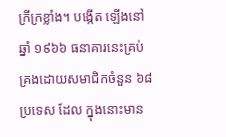ក្រីក្រខ្លាំង។ បង្កើត ឡើងនៅឆ្នាំ ១៩៦៦ ធនាគារនេះគ្រប់គ្រងដោយសមាជិកចំនួន ៦៨ ប្រទេស ដែល ក្នុងនោះមាន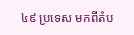៤៩ ប្រទេស មកពីតំប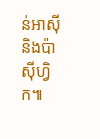ន់អាស៊ីនិងប៉ាស៊ីហ្វិក៕